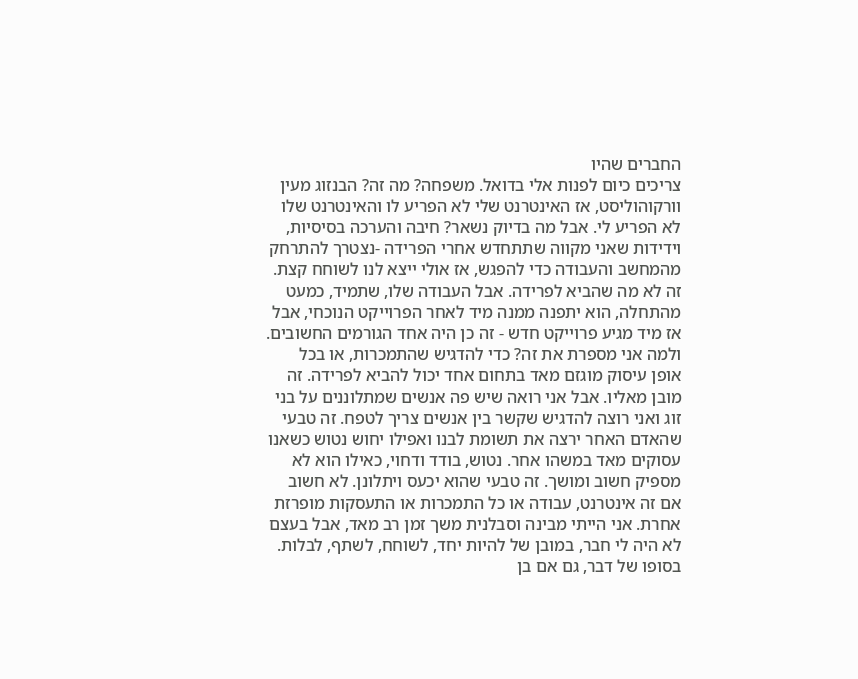החברים שהיו
צריכים כיום לפנות אלי בדואל. משפחה? מה זה? הבנזוג מעין וורקוהוליסט, אז האינטרנט שלי לא הפריע לו והאינטרנט שלו לא הפריע לי. אבל מה בדיוק נשאר? חיבה והערכה בסיסיות, וידידות שאני מקווה שתתחדש אחרי הפרידה -נצטרך להתרחק מהמחשב והעבודה כדי להפגש, אז אולי ייצא לנו לשוחח קצת. זה לא מה שהביא לפרידה. אבל העבודה שלו, שתמיד, כמעט מהתחלה, הוא יתפנה ממנה מיד לאחר הפרוייקט הנוכחי, אבל אז מיד מגיע פרוייקט חדש - זה כן היה אחד הגורמים החשובים. ולמה אני מספרת את זה? כדי להדגיש שהתמכרות, או בכל אופן עיסוק מוגזם מאד בתחום אחד יכול להביא לפרידה. זה מובן מאליו. אבל אני רואה שיש פה אנשים שמתלוננים על בני זוג ואני רוצה להדגיש שקשר בין אנשים צריך לטפח. זה טבעי שהאדם האחר ירצה את תשומת לבנו ואפילו יחוש נטוש כשאנו עסוקים מאד במשהו אחר. נטוש, בודד ודחוי, כאילו הוא לא מספיק חשוב ומושך. זה טבעי שהוא יכעס ויתלונן. לא חשוב אם זה אינטרנט, עבודה או כל התמכרות או התעסקות מופרזת אחרת. אני הייתי מבינה וסבלנית משך זמן רב מאד, אבל בעצם לא היה לי חבר, במובן של להיות יחד, לשוחח, לשתף, לבלות. בסופו של דבר, גם אם בן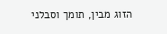הזוג מבין, תומך וסבלני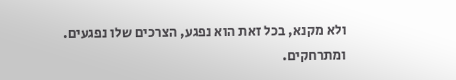ולא מקנא, בכל זאת הוא נפגע, הצרכים שלו נפגעים. ומתרחקים.